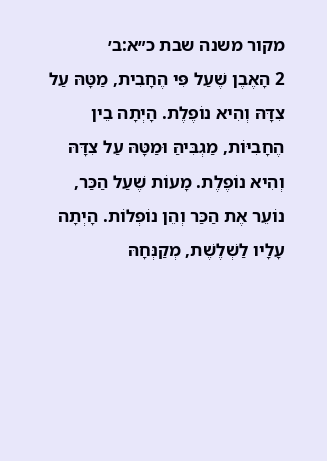מקור משנה שבת כ״א:ב׳
2 הָאֶבֶן שֶׁעַל פִּי הֶחָבִית, מַטָּהּ עַל צִדָּהּ וְהִיא נוֹפֶלֶת. הָיְתָה בֵין הֶחָבִיּוֹת, מַגְבִּיהַּ וּמַטָּהּ עַל צִדָּהּ וְהִיא נוֹפֶלֶת. מָעוֹת שֶׁעַל הַכַּר, נוֹעֵר אֶת הַכַּר וְהֵן נוֹפְלוֹת. הָיְתָה עָלָיו לַשְׁלֶשֶׁת, מְקַנְּחָהּ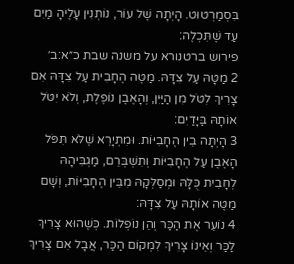בִּסְמַרְטוּט. הָיְתָה שֶׁל עוֹר, נוֹתְנִין עָלֶיהָ מַיִם עַד שֶׁתִּכְלֶה:
פירוש ברטנורא על משנה שבת כ״א:ב׳
2 מַטָּהּ עַל צִדָּהּ. מַטֶּה הֶחָבִית עַל צִדָּהּ אִם צָרִיךְ לִטֹּל מִן הַיַּיִן, וְהָאֶבֶן נוֹפֶלֶת, וְלֹא יִטֹּל אוֹתָהּ בַּיָּדַיִם:
3 הָיְתָה בֵין הֶחָבִיּוֹת. וּמִתְיָרֵא שֶׁלֹּא תִּפֹּל הָאֶבֶן עַל הֶחָבִיּוֹת וְתִשְׁבְּרֵם, מַגְבִּיהָהּ לְחָבִית כֻּלָּהּ וּמְסַלְּקָהּ מִבֵּין הֶחָבִיּוֹת, וְשָׁם מַטֶּה אוֹתָהּ עַל צִדָּהּ:
4 נוֹעֵר אֶת הַכַּר וְהֵן נוֹפְלוֹת. כְּשֶׁהוּא צָרִיךְ לַכַּר וְאֵינוֹ צָרִיךְ לִמְקוֹם הַכַּר, אֲבָל אִם צָרִיךְ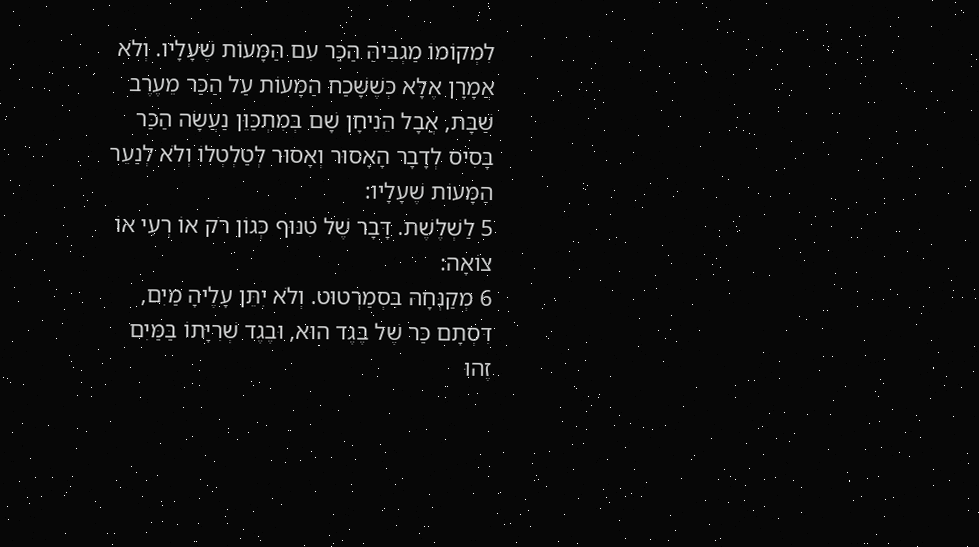לִמְקוֹמוֹ מַגְבִּיהַּ הַכַּר עִם הַמָּעוֹת שֶׁעָלָיו. וְלֹא אֲמָרָן אֶלָּא כְּשֶׁשָּׁכַח הַמָּעוֹת עַל הַכַּר מֵעֶרֶב שַׁבָּת, אֲבָל הֵנִיחָן שָׁם בְּמִתְכַּוֵּן נַעֲשָׂה הַכַּר בָּסִיס לְדָבָר הָאָסוּר וְאָסוּר לְטַלְטְלוֹ וְלֹא לְנַעֵר הַמָּעוֹת שֶׁעָלָיו:
5 לַשְׁלֶשֶׁת. דָּבָר שֶׁל טִנּוּף כְּגוֹן רֹק אוֹ רְעִי אוֹ צוֹאָה:
6 מְקַנְּחָהּ בִּסְמַרְטוּט. וְלֹא יִתֵּן עָלֶיהָ מַיִם, דִּסְתָם כַּר שֶׁל בֶּגֶד הוּא, וּבֶגֶד שְׁרִיָּתוֹ בַּמַּיִם זֶהוּ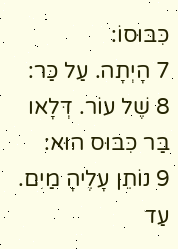כִּבּוּסוֹ:
7 הָיְתָה. עַל כַּר:
8 שֶׁל עוֹר. דְּלָאו בַּר כִּבּוּס הוּא:
9 נוֹתֵן עָלֶיהָ מַיִם. עַד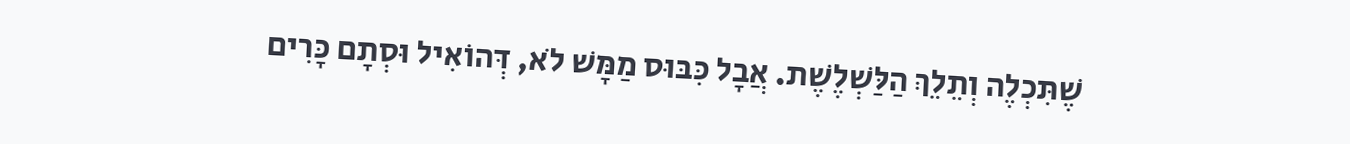שֶׁתִּכְלֶה וְתֵלֵךְ הַלַּשְׁלֶשֶׁת. אֲבָל כִּבּוּס מַמָּשׁ לֹא, דְּהוֹאִיל וּסְתָם כָּרִים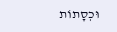וּכְסָתוֹת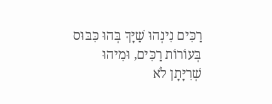רַכִּים נִינְהוּ שַׁיָּךְ בְּהוּ כִּבּוּס בְּעוֹרוֹת רַכִּים, וּמִיהוּ שְׁרִיָּתָן לֹא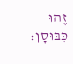זֶהוּ כִּבּוּסָן: